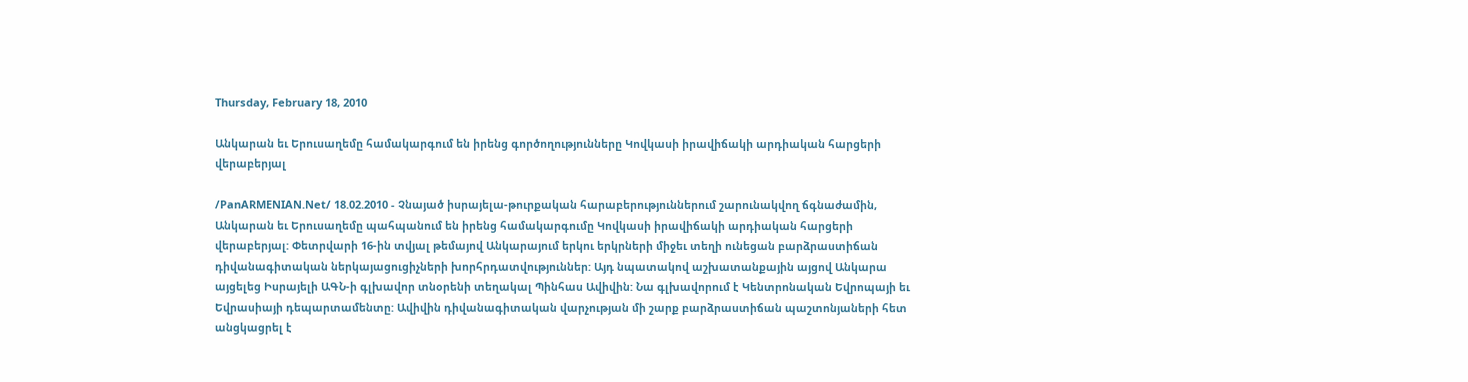Thursday, February 18, 2010

Անկարան եւ Երուսաղեմը համակարգում են իրենց գործողությունները Կովկասի իրավիճակի արդիական հարցերի վերաբերյալ

/PanARMENIAN.Net/ 18.02.2010 - Չնայած իսրայելա-թուրքական հարաբերություններում շարունակվող ճգնաժամին, Անկարան եւ Երուսաղեմը պահպանում են իրենց համակարգումը Կովկասի իրավիճակի արդիական հարցերի վերաբերյալ: Փետրվարի 16-ին տվյալ թեմայով Անկարայում երկու երկրների միջեւ տեղի ունեցան բարձրաստիճան դիվանագիտական ներկայացուցիչների խորհրդատվություններ: Այդ նպատակով աշխատանքային այցով Անկարա այցելեց Իսրայելի ԱԳՆ-ի գլխավոր տնօրենի տեղակալ Պինհաս Ավիվին: Նա գլխավորում է Կենտրոնական Եվրոպայի եւ Եվրասիայի դեպարտամենտը: Ավիվին դիվանագիտական վարչության մի շարք բարձրաստիճան պաշտոնյաների հետ անցկացրել է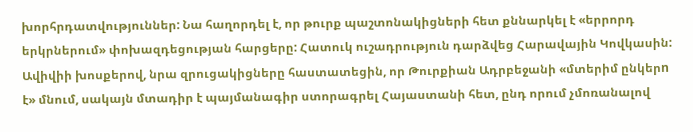խորհրդատվություններ: Նա հաղորդել է, որ թուրք պաշտոնակիցների հետ քննարկել է «երրորդ երկրներում» փոխազդեցության հարցերը: Հատուկ ուշադրություն դարձվեց Հարավային Կովկասին: Ավիվիի խոսքերով, նրա զրուցակիցները հաստատեցին, որ Թուրքիան Ադրբեջանի «մտերիմ ընկերn է» մնում, սակայն մտադիր է պայմանագիր ստորագրել Հայաստանի հետ, ընդ որում չմոռանալով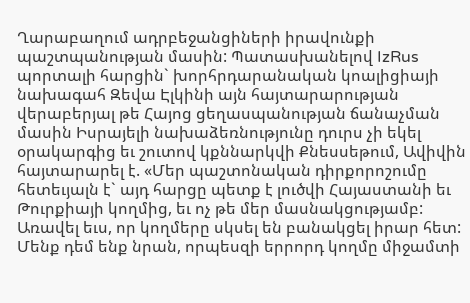Ղարաբաղում ադրբեջանցիների իրավունքի պաշտպանության մասին: Պատասխանելով IzRus պորտալի հարցին` խորհրդարանական կոալիցիայի նախագահ Զեվա Էլկինի այն հայտարարության վերաբերյալ թե Հայոց ցեղասպանության ճանաչման մասին Իսրայելի նախաձեռնությունը դուրս չի եկել օրակարգից եւ շուտով կքննարկվի Քնեսսեթում, Ավիվին հայտարարել է. «Մեր պաշտոնական դիրքորոշումը հետեւյալն է` այդ հարցը պետք է լուծվի Հայաստանի եւ Թուրքիայի կողմից, եւ ոչ թե մեր մասնակցությամբ: Առավել եւս, որ կողմերը սկսել են բանակցել իրար հետ: Մենք դեմ ենք նրան, որպեսզի երրորդ կողմը միջամտի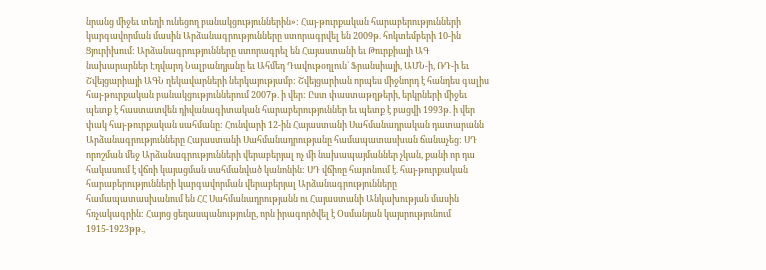նրանց միջեւ տեղի ունեցող բանակցություններին»: Հայ-թուրքական հարաբերությունների կարգավորման մասին Արձանագրությունները ստորագրվել են 2009թ. հոկտեմբերի 10-ին Ցյուրիխում: Արձանագրությունները ստորագրել են Հայաստանի եւ Թուրքիայի ԱԳ նախարարներ Էդվարդ Նալբանդյանը եւ Ահմեդ Դավութօղլուն` Ֆրանսիայի, ԱՄՆ-ի, ՌԴ-ի եւ Շվեյցարիայի ԱԳՆ ղեկավարների ներկայությամբ: Շվեյցարիան որպես միջնորդ է հանդես գալիս հայ-թուրքական բանակցություններում 2007թ. ի վեր: Ըստ փաստաթղթերի, երկրների միջեւ պետք է հաստատվեն դիվանագիտական հարաբերություններ եւ պետք է բացվի 1993թ. ի վեր փակ հայ-թուրքական սահմանը: Հունվարի 12-ին Հայաստանի Սահմանադրական դատարանն Արձանագրությունները Հայաստանի Սահմանադրությանը համապատասխան ճանաչեց: ՍԴ որոշման մեջ Արձանագրությունների վերաբերյալ ոչ մի նախապայմաններ չկան, քանի որ դա հակասում է վճռի կայացման սահմանված կանոնին: ՍԴ վճիռը հայտնում է. հայ-թուրքական հարաբերությունների կարգավորման վերաբերյալ Արձանագրությունները համապատասխանում են ՀՀ Սահմանադրությանն ու Հայաստանի Անկախության մասին հռչակագրին: Հայոց ցեղասպանությունը, որն իրագործվել է Օսմանյան կայսրությունում 1915-1923թթ.,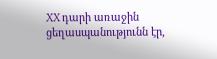XX դարի առաջին ցեղասպանությունն էր,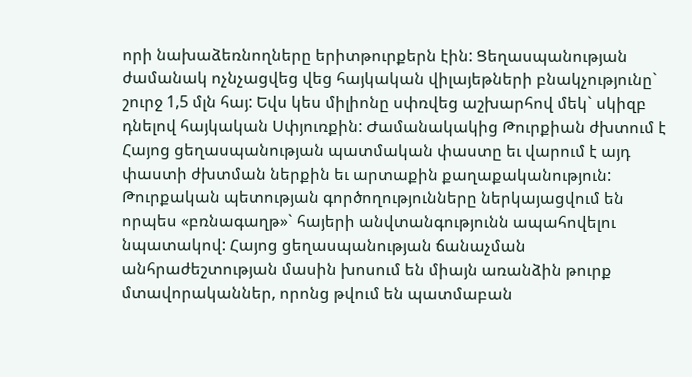որի նախաձեռնողները երիտթուրքերն էին: Ցեղասպանության ժամանակ ոչնչացվեց վեց հայկական վիլայեթների բնակչությունը` շուրջ 1,5 մլն հայ: Եվս կես միլիոնը սփռվեց աշխարհով մեկ` սկիզբ դնելով հայկական Սփյուռքին: Ժամանակակից Թուրքիան ժխտում է Հայոց ցեղասպանության պատմական փաստը եւ վարում է այդ փաստի ժխտման ներքին եւ արտաքին քաղաքականություն: Թուրքական պետության գործողությունները ներկայացվում են որպես «բռնագաղթ»` հայերի անվտանգությունն ապահովելու նպատակով: Հայոց ցեղասպանության ճանաչման անհրաժեշտության մասին խոսում են միայն առանձին թուրք մտավորականներ, որոնց թվում են պատմաբան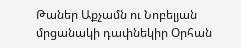Թաներ Աքչամն ու Նոբելյան մրցանակի դափնեկիր Օրհան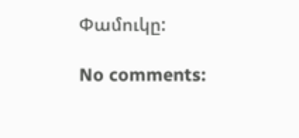Փամուկը:

No comments: